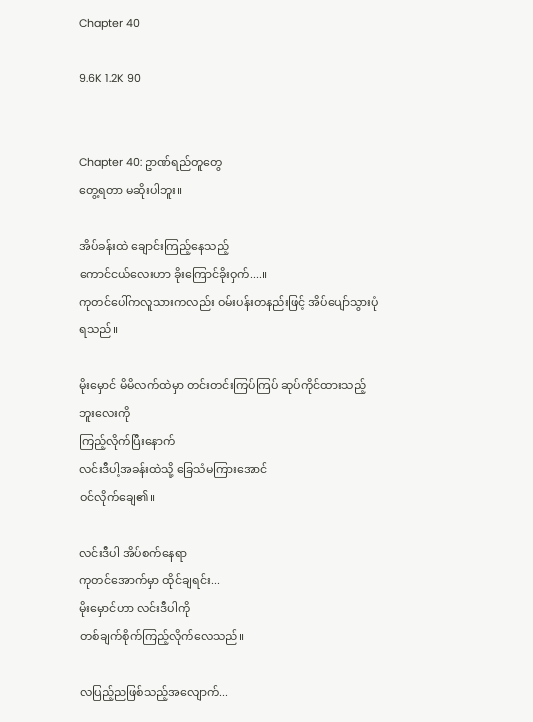Chapter 40

9.6K 1.2K 90


Chapter 40: ဥာဏ်ရည်တူတွေ
တွေ့ရတာ မဆိုးပါဘူး။

အိပ်ခန်းထဲ ချောင်းကြည့်နေသည့်
ကောင်ငယ်လေးဟာ ခိုးကြောင်ခိုးဝှက်....။
ကုတင်ပေါ်ကလူသားကလည်း ဝမ်းပန်းတနည်းဖြင့် အိပ်ပျော်သွားပုံရသည်။

မိုးမှောင် မိမိလက်ထဲမှာ တင်းတင်းကြပ်ကြပ် ဆုပ်ကိုင်ထားသည့် ဘူးလေးကို
ကြည့်လိုက်ပြီးနောက်
လင်းဒီပါ့အခန်းထဲသို့ ခြေသံမကြားအောင်
ဝင်လိုက်ချေ၏။

လင်းဒီပါ အိပ်စက်နေရာ
ကုတင်အောက်မှာ ထိုင်ချရင်း...
မိုးမှောင်ဟာ လင်းဒီပါကို
တစ်ချက်စိုက်ကြည့်လိုက်လေသည်။

လပြည့်ညဖြစ်သည့်အလျောက်...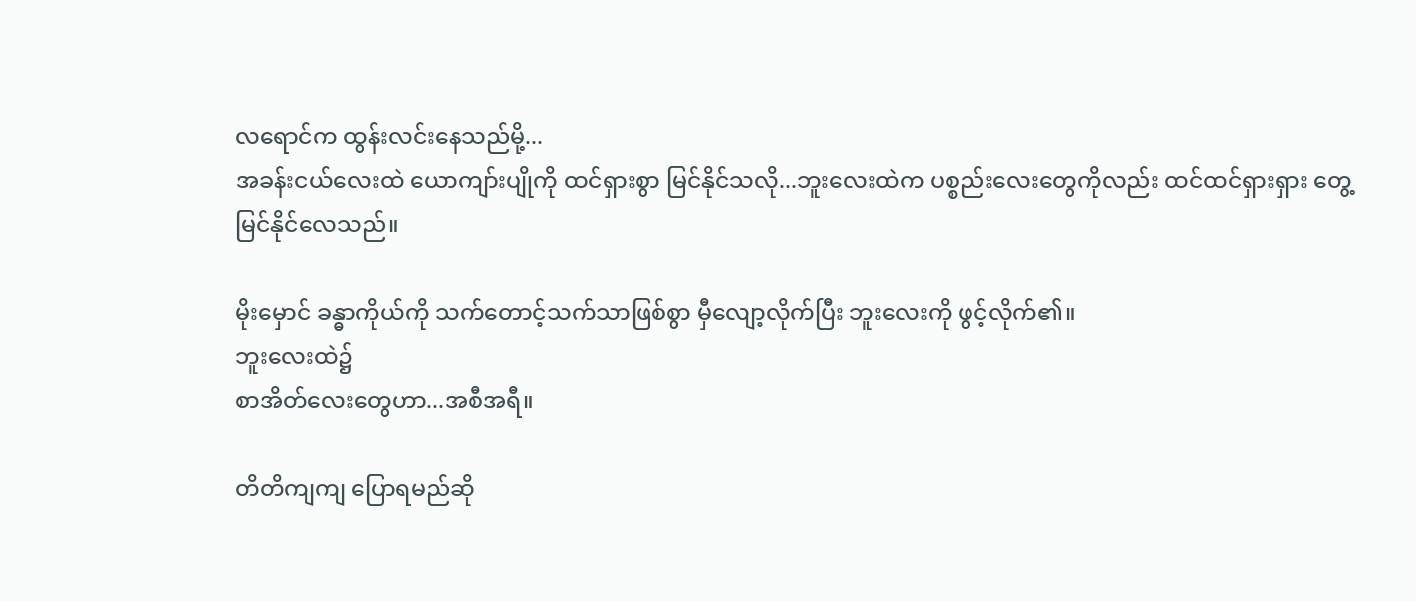လရောင်က ထွန်းလင်းနေသည်မို့...
အခန်းငယ်လေးထဲ ယောကျာ်းပျိုကို ထင်ရှားစွာ မြင်နိုင်သလို...ဘူးလေးထဲက ပစ္စည်းလေးတွေကိုလည်း ထင်ထင်ရှားရှား တွေ့မြင်နိုင်လေသည်။

မိုးမှောင် ခန္ဓာကိုယ်ကို သက်တောင့်သက်သာဖြစ်စွာ မှီလျော့လိုက်ပြီး ဘူးလေးကို ဖွင့်လိုက်၏။
ဘူးလေးထဲ၌
စာအိတ်လေးတွေဟာ...အစီအရီ။

တိတိကျကျ ပြောရမည်ဆို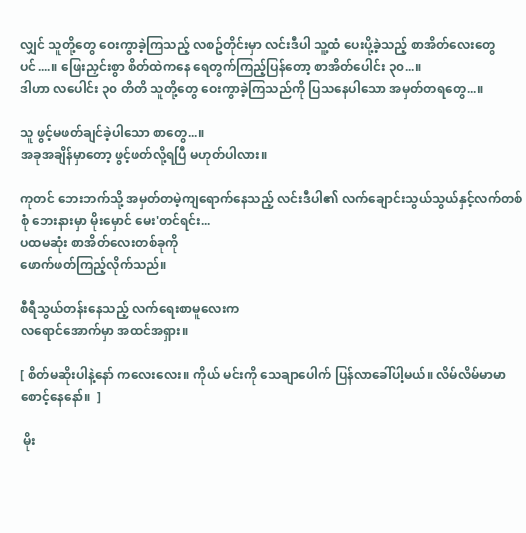လျှင် သူတို့တွေ ဝေးကွာခဲ့ကြသည့် လစဥ်တိုင်းမှာ လင်းဒီပါ သူ့ထံ ပေးပို့ခဲ့သည့် စာအိတ်လေးတွေပင်....။ ဖြေးညှင်းစွာ စိတ်ထဲကနေ ရေတွက်ကြည့်ပြန်တော့ စာအိတ်ပေါင်း ၃၀...။
ဒါဟာ လပေါင်း ၃၀ တိတိ သူတို့တွေ ဝေးကွာခဲ့ကြသည်ကို ပြသနေပါသော အမှတ်တရတွေ...။

သူ ဖွင့်မဖတ်ချင်ခဲ့ပါသော စာတွေ...။
အခုအချိန်မှာတော့ ဖွင့်ဖတ်လို့ရပြီ မဟုတ်ပါလား။

ကုတင် ဘေးဘက်သို့ အမှတ်တမဲ့ကျရောက်နေသည့် လင်းဒီပါ၏ လက်ချောင်းသွယ်သွယ်နှင့်လက်တစ်စုံ ဘေးနားမှာ မိုးမှောင် မေး'တင်ရင်း...
ပထမဆုံး စာအိတ်လေးတစ်ခုကို
ဖောက်ဖတ်ကြည့်လိုက်သည်။

စီရီသွယ်တန်းနေသည့် လက်ရေးစာမူလေးက
လရောင်အောက်မှာ အထင်အရှား။

[ စိတ်မဆိုးပါနဲ့နော် ကလေးလေး။ ကိုယ် မင်းကို သေချာပေါက် ပြန်လာခေါ်ပါ့မယ်။ လိမ်လိမ်မာမာ စောင့်နေနော်။  ]

 မိုး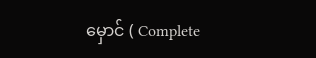မှောင် ( Complete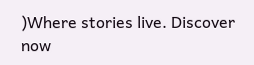)Where stories live. Discover now